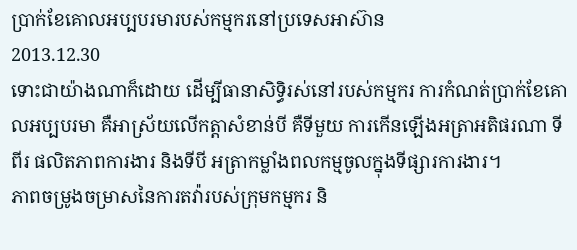ប្រាក់ខែគោលអប្បបរមារបស់កម្មករនៅប្រទេសអាស៊ាន
2013.12.30
ទោះជាយ៉ាងណាក៏ដោយ ដើម្បីធានាសិទ្ធិរស់នៅរបស់កម្មករ ការកំណត់ប្រាក់ខែគោលអប្បបរមា គឺអាស្រ័យលើកត្តាសំខាន់បី គឺទីមួយ ការកើនឡើងអត្រាអតិផរណា ទីពីរ ផលិតភាពការងារ និងទីបី អត្រាកម្លាំងពលកម្មចូលក្នុងទីផ្សារការងារ។
ភាពចម្រូងចម្រាសនៃការតវ៉ារបស់ក្រុមកម្មករ និ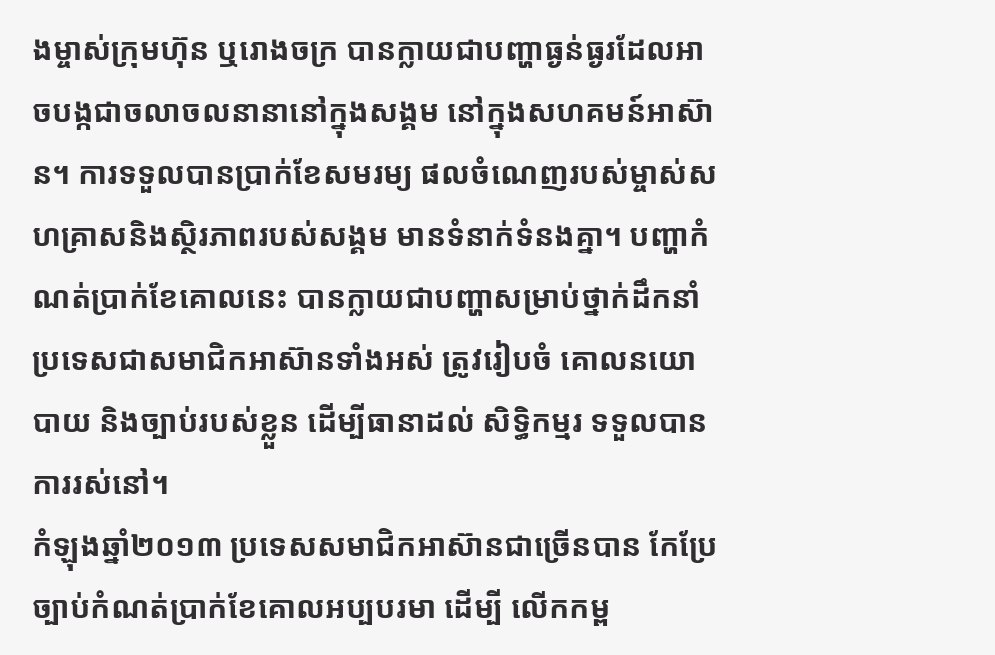ងម្ចាស់ក្រុមហ៊ុន ឬរោងចក្រ បានក្លាយជាបញ្ហាធ្ងន់ធ្ងរដែលអាចបង្កជាចលាចលនានានៅក្នុងសង្គម នៅក្នុងសហគមន៍អាស៊ាន។ ការទទួលបានប្រាក់ខែសមរម្យ ផលចំណេញរបស់ម្ចាស់សហគ្រាសនិងស្ថិរភាពរបស់សង្គម មានទំនាក់ទំនងគ្នា។ បញ្ហាកំណត់ប្រាក់ខែគោលនេះ បានក្លាយជាបញ្ហាសម្រាប់ថ្នាក់ដឹកនាំប្រទេសជាសមាជិកអាស៊ានទាំងអស់ ត្រូវរៀបចំ គោលនយោបាយ និងច្បាប់របស់ខ្លួន ដើម្បីធានាដល់ សិទ្ធិកម្មរ ទទួលបានការរស់នៅ។
កំឡុងឆ្នាំ២០១៣ ប្រទេសសមាជិកអាស៊ានជាច្រើនបាន កែប្រែច្បាប់កំណត់ប្រាក់ខែគោលអប្បបរមា ដើម្បី លើកកម្ព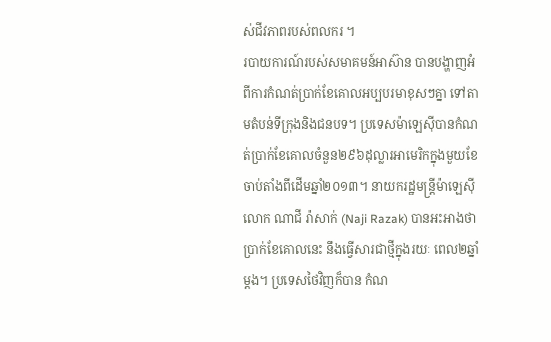ស់ជីវភាពរបស់ពលករ ។
របាយការណ៍របស់សមាគមន៍អាស៊ាន បានបង្ហាញអំពីការកំណត់ប្រាក់ខែគោលអប្បបរមាខុសៗគ្នា ទៅតាមតំបន់ទីក្រុងនិងជនបទ។ ប្រទេសម៉ាឡេស៊ីបានកំណត់ប្រាក់ខែគោលចំនួន២៩៦ដុល្លារអាមេរិកក្នុងមួយខែចាប់តាំងពីដើមឆ្នាំ២០១៣។ នាយករដ្ឋមន្ត្រីម៉ាឡេស៊ីលោក ណាជី រ៉ាសាក់ (Naji Razak) បានអះអាងថា ប្រាក់ខែគោលនេះ នឹងធ្វើសារជាថ្មីក្នុងរយៈ ពេល២ឆ្នាំម្ដង។ ប្រទេសថៃវិញក៏បាន កំណ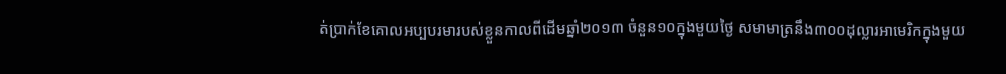ត់ប្រាក់ខែគោលអប្បបរមារបស់ខ្លួនកាលពីដើមឆ្នាំ២០១៣ ចំនួន១០ក្នុងមួយថ្ងៃ សមាមាត្រនឹង៣០០ដុល្លារអាមេរិកក្នុងមួយ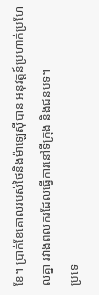ខែ។ ប្រាក់ខែគោលរបស់ថៃនិងម៉ាឡេស៊ីបាន អនុវត្តន៍ប្រហាក់ប្រហែលគ្នា រវាងពលករដែលធ្វើការនៅទីក្រុង និងជនបទ។
ប្រទេ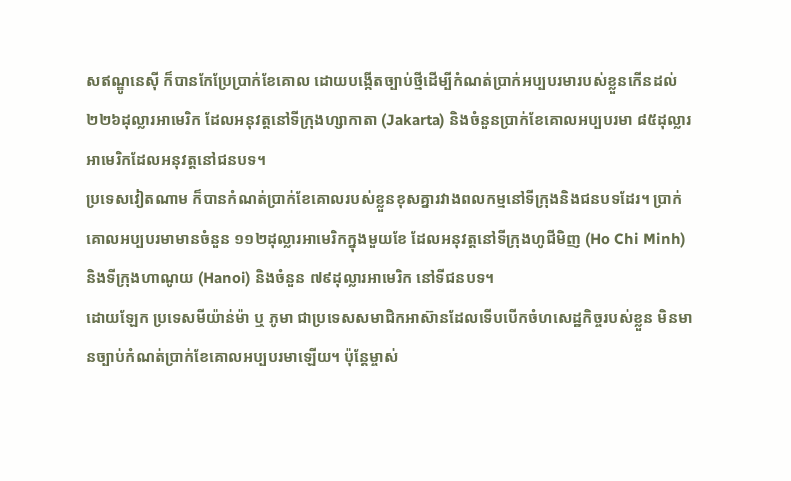សឥណ្ឌូនេស៊ី ក៏បានកែប្រែប្រាក់ខែគោល ដោយបង្កើតច្បាប់ថ្មីដើម្បីកំណត់ប្រាក់អប្បបរមារបស់ខ្លួនកើនដល់ ២២៦ដុល្លារអាមេរិក ដែលអនុវត្តនៅទីក្រុងហ្សាកាតា (Jakarta) និងចំនួនប្រាក់ខែគោលអប្បបរមា ៨៥ដុល្លារអាមេរិកដែលអនុវត្តនៅជនបទ។
ប្រទេសវៀតណាម ក៏បានកំណត់ប្រាក់ខែគោលរបស់ខ្លួនខុសគ្នារវាងពលកម្មនៅទីក្រុងនិងជនបទដែរ។ ប្រាក់គោលអប្បបរមាមានចំនួន ១១២ដុល្លារអាមេរិកក្នុងមួយខែ ដែលអនុវត្តនៅទីក្រុងហូជីមិញ (Ho Chi Minh) និងទីក្រុងហាណូយ (Hanoi) និងចំនួន ៧៩ដុល្លារអាមេរិក នៅទីជនបទ។
ដោយឡែក ប្រទេសមីយ៉ាន់ម៉ា ឬ ភូមា ជាប្រទេសសមាជិកអាស៊ានដែលទើបបើកចំហសេដ្ឋកិច្ចរបស់ខ្លួន មិនមានច្បាប់កំណត់ប្រាក់ខែគោលអប្បបរមាឡើយ។ ប៉ុន្តែម្ចាស់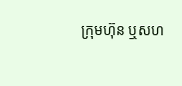ក្រុមហ៊ុន ឬសហ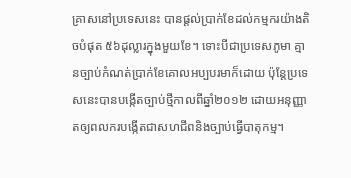គ្រាសនៅប្រទេសនេះ បានផ្ដល់ប្រាក់ខែដល់កម្មករយ៉ាងតិចបំផុត ៥៦ដុល្លារក្នុងមួយខែ។ ទោះបីជាប្រទេសភូមា គ្មានច្បាប់កំណត់ប្រាក់ខែគោលអប្បបរមាក៏ដោយ ប៉ុន្តែប្រទេសនេះបានបង្កើតច្បាប់ថ្មីកាលពីឆ្នាំ២០១២ ដោយអនុញ្ញាតឲ្យពលករបង្កើតជាសហជីពនិងច្បាប់ធ្វើបាតុកម្ម។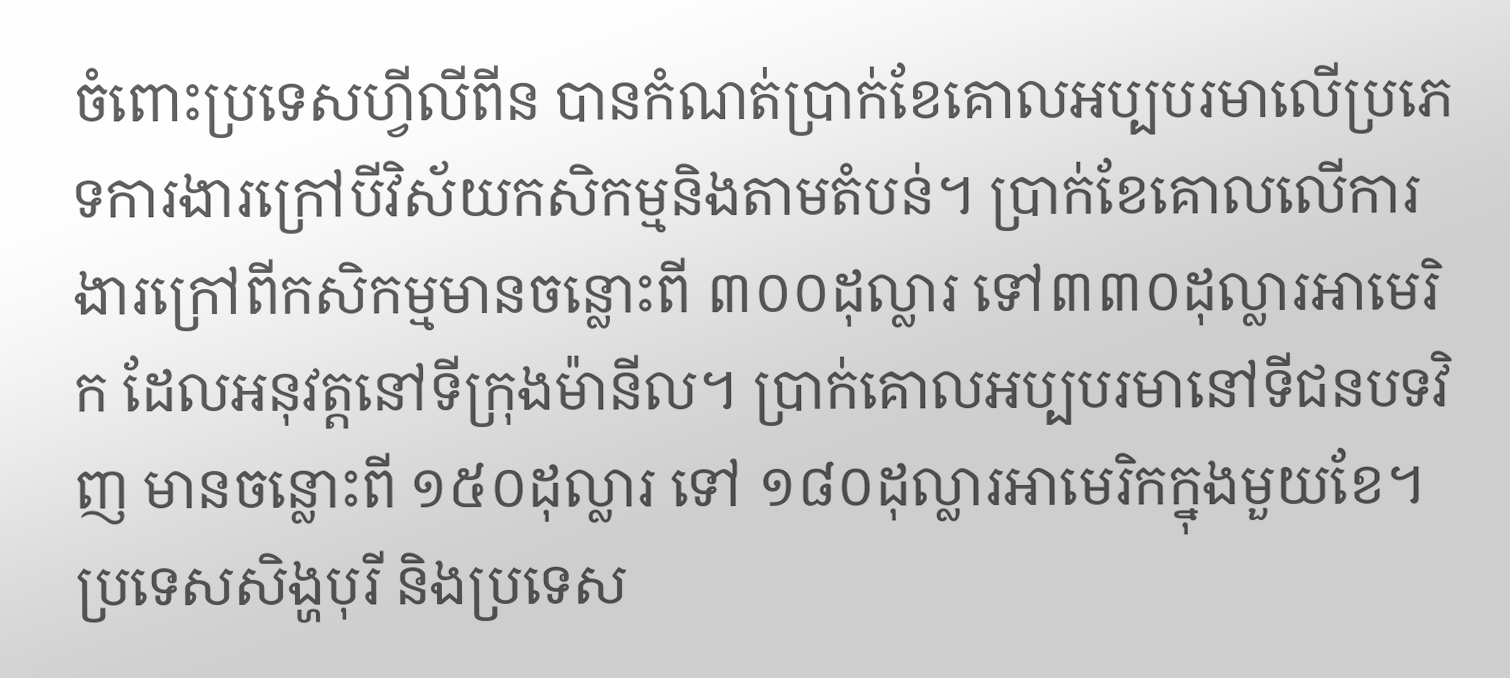ចំពោះប្រទេសហ្វីលីពីន បានកំណត់ប្រាក់ខែគោលអប្បបរមាលើប្រភេទការងារក្រៅបីវិស័យកសិកម្មនិងតាមតំបន់។ ប្រាក់ខែគោលលើការងារក្រៅពីកសិកម្មមានចន្លោះពី ៣០០ដុល្លារ ទៅ៣៣០ដុល្លារអាមេរិក ដែលអនុវត្តនៅទីក្រុងម៉ានីល។ ប្រាក់គោលអប្បបរមានៅទីជនបទវិញ មានចន្លោះពី ១៥០ដុល្លារ ទៅ ១៨០ដុល្លារអាមេរិកក្នុងមួយខែ។
ប្រទេសសិង្ហបុរី និងប្រទេស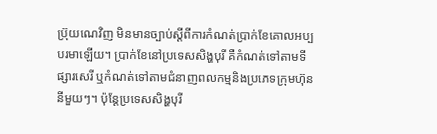ប្រ៊ុយណេវិញ មិនមានច្បាប់ស្ដីពីការកំណត់ប្រាក់ខែគោលអប្បបរមាឡើយ។ ប្រាក់ខែនៅប្រទេសសិង្ហបុរី គឺកំណត់ទៅតាមទីផ្សារសេរី ឬកំណត់ទៅតាមជំនាញពលកម្មនិងប្រភេទក្រុមហ៊ុននីមួយៗ។ ប៉ុន្តែប្រទេសសិង្ហបុរី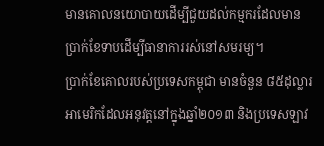មានគោលនយោបាយដើម្បីជួយដល់កម្មករដែលមានប្រាក់ខែទាបដើម្បីធានាការរស់នៅសមរម្យ។
ប្រាក់ខែគោលរបស់ប្រទេសកម្ពុជា មានចំនួន ៨៥ដុល្លារអាមេរិកដែលអនុវត្តនៅក្នុងឆ្នាំ២០១៣ និងប្រទេសឡាវ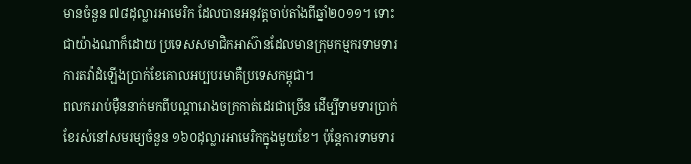មានចំនួន ៧៨ដុល្លារអាមេរិក ដែលបានអនុវត្តចាប់តាំងពីឆ្នាំ២០១១។ ទោះជាយ៉ាងណាក៏ដោយ ប្រទេសសមាជិកអាស៊ានដែលមានក្រុមកម្មករទាមទារការតវ៉ាដំឡើងប្រាក់ខែគោលអប្បបរមាគឺប្រទេសកម្ពុជា។
ពលកររាប់ម៉ឺននាក់មកពីបណ្ដារោងចក្រកាត់ដេរជាច្រើន ដើម្បីទាមទារប្រាក់ខែរស់នៅសមរម្យចំនួន ១៦០ដុល្លារអាមេរិកក្នុងមួយខែ។ ប៉ុន្តែការទាមទារ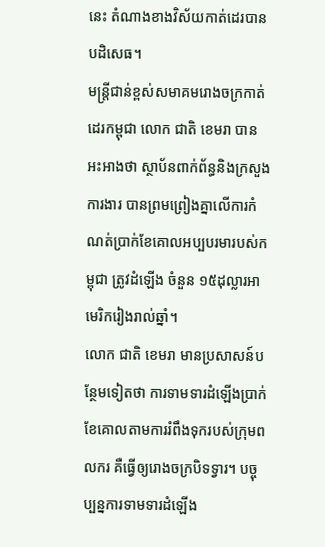នេះ តំណាងខាងវិស័យកាត់ដេរបានបដិសេធ។
មន្ត្រីជាន់ខ្ពស់សមាគមរោងចក្រកាត់ដេរកម្ពុជា លោក ជាតិ ខេមរា បានអះអាងថា ស្ថាប័នពាក់ព័ន្ធនិងក្រសួងការងារ បានព្រមព្រៀងគ្នាលើការកំណត់ប្រាក់ខែគោលអប្បបរមារបស់កម្ពុជា ត្រូវដំឡើង ចំនួន ១៥ដុល្លារអាមេរិករៀងរាល់ឆ្នាំ។
លោក ជាតិ ខេមរា មានប្រសាសន៍បន្ថែមទៀតថា ការទាមទារដំឡើងប្រាក់ខែគោលតាមការរំពឹងទុករបស់ក្រុមពលករ គឺធ្វើឲ្យរោងចក្របិទទ្វារ។ បច្ចុប្បន្នការទាមទារដំឡើង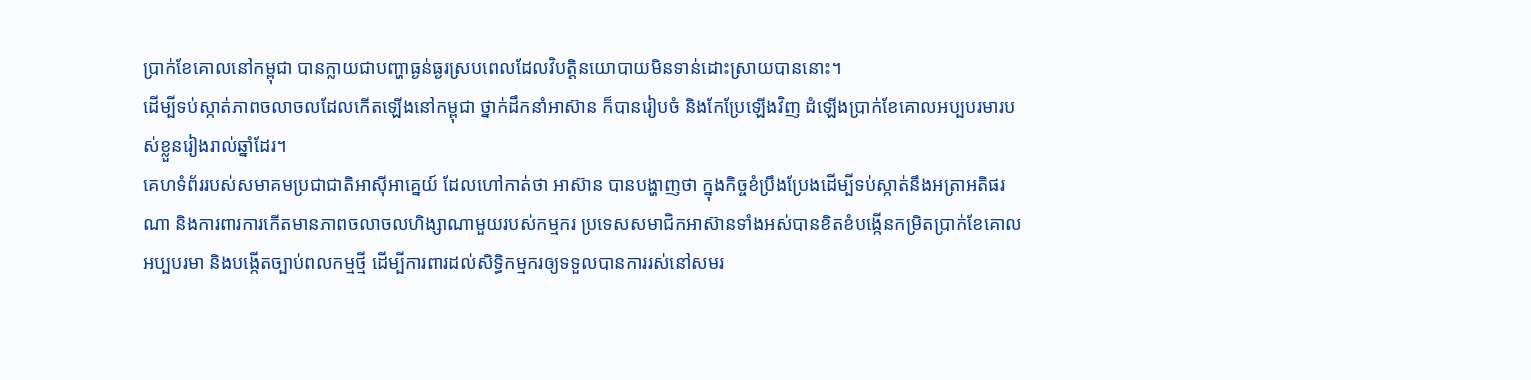ប្រាក់ខែគោលនៅកម្ពុជា បានក្លាយជាបញ្ហាធ្ងន់ធ្ងរស្របពេលដែលវិបត្តិនយោបាយមិនទាន់ដោះស្រាយបាននោះ។
ដើម្បីទប់ស្កាត់ភាពចលាចលដែលកើតឡើងនៅកម្ពុជា ថ្នាក់ដឹកនាំអាស៊ាន ក៏បានរៀបចំ និងកែប្រែឡើងវិញ ដំឡើងប្រាក់ខែគោលអប្បបរមារបស់ខ្លួនរៀងរាល់ឆ្នាំដែរ។
គេហទំព័ររបស់សមាគមប្រជាជាតិអាស៊ីអាគ្នេយ៍ ដែលហៅកាត់ថា អាស៊ាន បានបង្ហាញថា ក្នុងកិច្ចខំប្រឹងប្រែងដើម្បីទប់ស្កាត់នឹងអត្រាអតិផរណា និងការពារការកើតមានភាពចលាចលហិង្សាណាមួយរបស់កម្មករ ប្រទេសសមាជិកអាស៊ានទាំងអស់បានខិតខំបង្កើនកម្រិតប្រាក់ខែគោលអប្បបរមា និងបង្កើតច្បាប់ពលកម្មថ្មី ដើម្បីការពារដល់សិទ្ធិកម្មករឲ្យទទួលបានការរស់នៅសមរ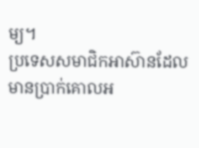ម្យ។
ប្រទេសសមាជិកអាស៊ានដែលមានប្រាក់គោលអ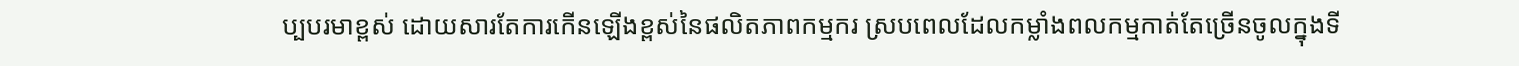ប្បបរមាខ្ពស់ ដោយសារតែការកើនឡើងខ្ពស់នៃផលិតភាពកម្មករ ស្របពេលដែលកម្លាំងពលកម្មកាត់តែច្រើនចូលក្នុងទី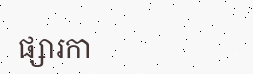ផ្សារកា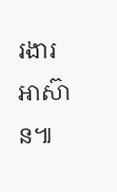រងារអាស៊ាន៕